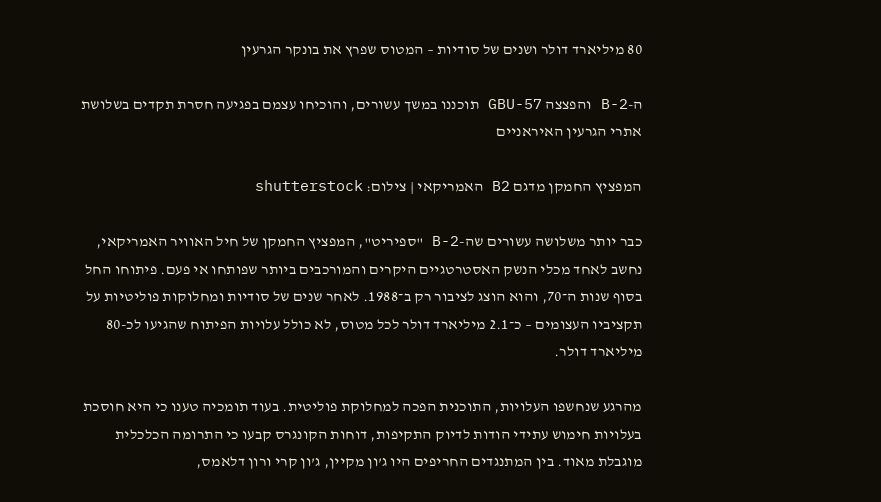80 מיליארד דולר ושנים של סודיות – המטוס שפרץ את בונקר הגרעין

ה-B-2 והפצצה GBU-57 תוכננו במשך עשורים, והוכיחו עצמם בפגיעה חסרת תקדים בשלושת אתרי הגרעין האיראניים

המפציץ החמקן מדגם B2 האמריקאי | צילום: shutterstock

כבר יותר משלושה עשורים שה-B-2 "ספיריט", המפציץ החמקן של חיל האוויר האמריקאי, נחשב לאחד מכלי הנשק האסטרטגיים היקרים והמורכבים ביותר שפותחו אי פעם. פיתוחו החל בסוף שנות ה־70, והוא הוצג לציבור רק ב־1988. לאחר שנים של סודיות ומחלוקות פוליטיות על תקציביו העצומים – כ־2.1 מיליארד דולר לכל מטוס, לא כולל עלויות הפיתוח שהגיעו לכ-80 מיליארד דולר.

מהרגע שנחשפו העלויות, התוכנית הפכה למחלוקת פוליטית. בעוד תומכיה טענו כי היא חוסכת בעלויות חימוש עתידי הודות לדיוק התקיפות, דוחות הקונגרס קבעו כי התרומה הכלכלית מוגבלת מאוד. בין המתנגדים החריפים היו ג’ון מקיין, ג’ון קרי ורון דלאמס,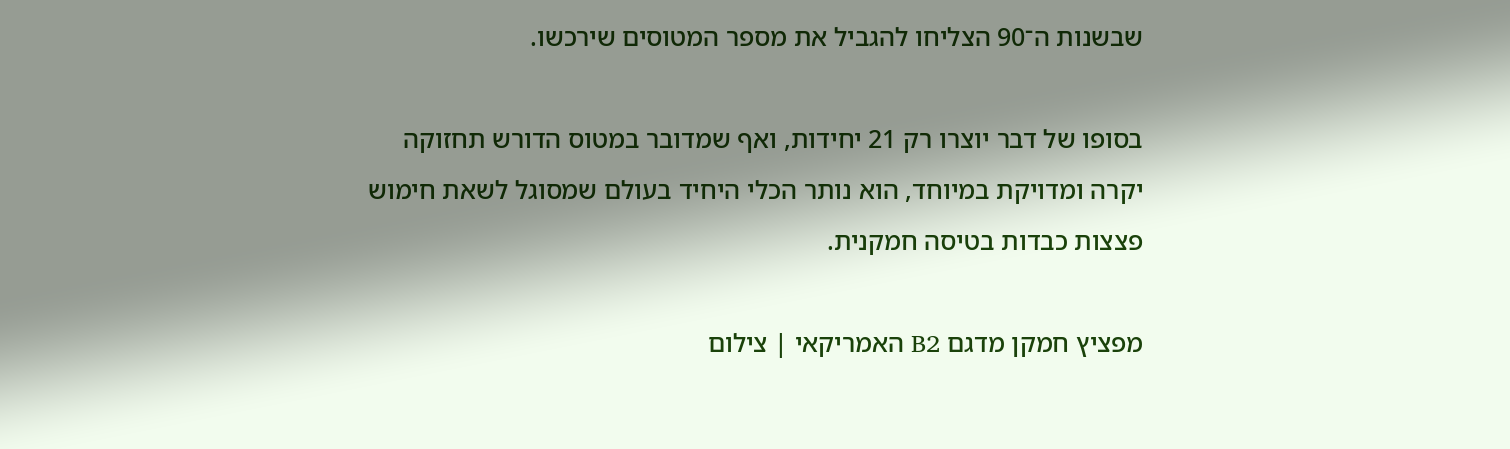שבשנות ה־90 הצליחו להגביל את מספר המטוסים שירכשו.

בסופו של דבר יוצרו רק 21 יחידות, ואף שמדובר במטוס הדורש תחזוקה יקרה ומדויקת במיוחד, הוא נותר הכלי היחיד בעולם שמסוגל לשאת חימוש פצצות כבדות בטיסה חמקנית.

מפציץ חמקן מדגם B2 האמריקאי | צילום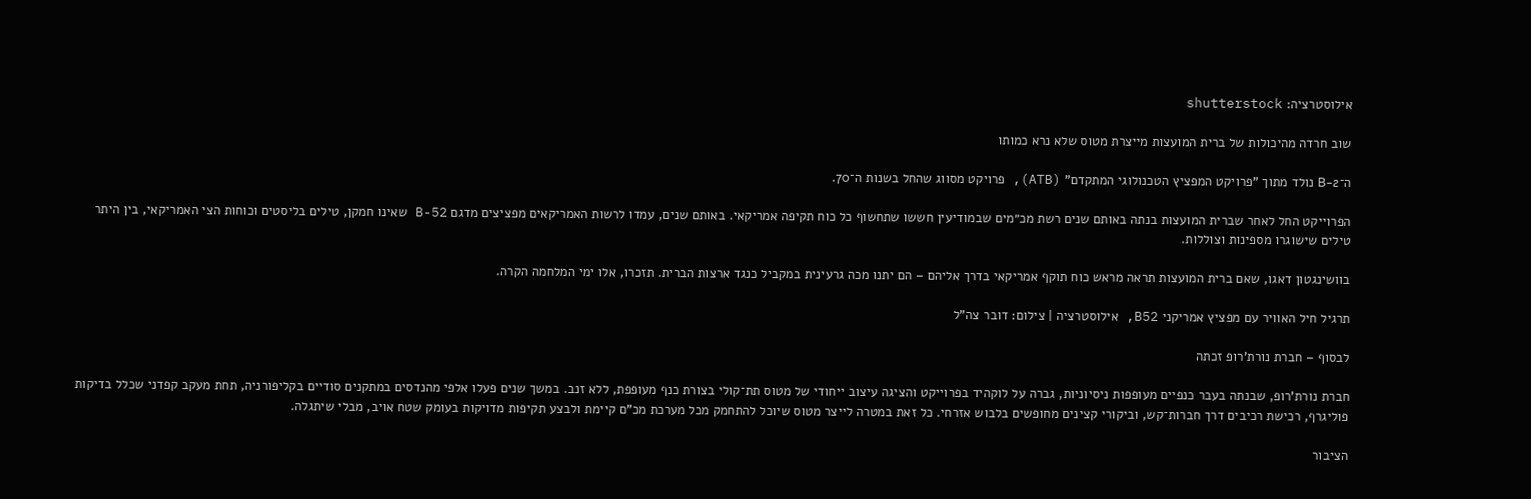אילוסטרציה: shutterstock

שוב חרדה מהיכולות של ברית המועצות מייצרת מטוס שלא נרא כמותו

ה־B-2 נולד מתוך "פרויקט המפציץ הטכנולוגי המתקדם" (ATB), פרויקט מסווג שהחל בשנות ה־70.

הפרוייקט החל לאחר שברית המועצות בנתה באותם שנים רשת מכ״מים שבמודיעין חששו שתחשוף כל כוח תקיפה אמריקאי. באותם שנים, עמדו לרשות האמריקאים מפציצים מדגם B-52 שאינו חמקן, טילים בליסטים וכוחות הצי האמריקאי, בין היתר טילים שישוגרו מספינות וצוללות.

בוושינגטון דאגו, שאם ברית המועצות תראה מראש כוח תוקף אמריקאי בדרך אליהם – הם יתנו מכה גרעינית במקביל כנגד ארצות הברית. תזכרו, אלו ימי המלחמה הקרה.

תרגיל חיל האוויר עם מפציץ אמריקני B52, אילוסטרציה | צילום: דובר צה"ל

לבסוף – חברת נורת'רופ זכתה

חברת נורת'רופ, שבנתה בעבר כנפיים מעופפות ניסיוניות, גברה על לוקהיד בפרוייקט והציגה עיצוב ייחודי של מטוס תת־קולי בצורת כנף מעופפת, ללא זנב. במשך שנים פעלו אלפי מהנדסים במתקנים סודיים בקליפורניה, תחת מעקב קפדני שכלל בדיקות פוליגרף, רכישת רכיבים דרך חברות־קש, וביקורי קצינים מחופשים בלבוש אזרחי. כל זאת במטרה לייצר מטוס שיוכל להתחמק מכל מערכת מכ"ם קיימת ולבצע תקיפות מדויקות בעומק שטח אויב, מבלי שיתגלה.

הציבור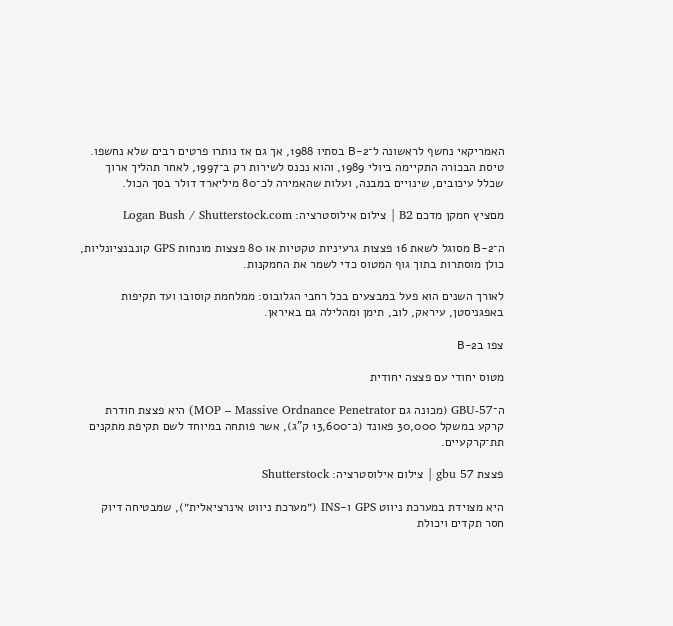האמריקאי נחשף לראשונה ל־B-2 בסתיו 1988, אך גם אז נותרו פרטים רבים שלא נחשפו. טיסת הבכורה התקיימה ביולי 1989, והוא נכנס לשירות רק ב־1997, לאחר תהליך ארוך שכלל עיכובים, שינויים במבנה, ועלות שהאמירה לכ־80 מיליארד דולר בסך הכול.

מםציץ חמקן מדכם B2 | צילום אילוסטרציה: Logan Bush / Shutterstock.com

ה־B-2 מסוגל לשאת 16 פצצות גרעיניות טקטיות או 80 פצצות מונחות GPS קונבנציונליות, כולן מוסתרות בתוך גוף המטוס כדי לשמר את החמקנות.

לאורך השנים הוא פעל במבצעים בכל רחבי הגלובוס: ממלחמת קוסובו ועד תקיפות באפגניסטן, עיראק, לוב, תימן ומהלילה גם באיראן.

צפו בB-2

מטוס יחודי עם פצצה יחודית

ה־GBU-57 (מכונה גם MOP – Massive Ordnance Penetrator) היא פצצת חודרת קרקע במשקל 30,000 פאונד (כ־13,600 ק"ג), אשר פותחה במיוחד לשם תקיפת מתקנים תת־קרקעיים.

פצצת gbu 57 | צילום אילוסטרציה: Shutterstock

היא מצוידת במערכת ניווט GPS ו-INS (״מערכת ניווט אינרציאלית״), שמבטיחה דיוק חסר תקדים ויכולת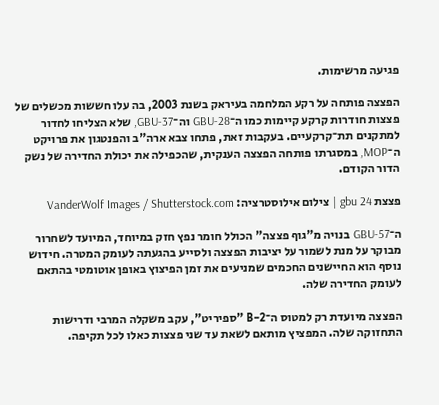פגיעה מרשימות.

הפצצה פותחה על רקע המלחמה בעיראק בשנת 2003, בה עלו חששות מכשלים של פצצות חודרות קרקע קיימות כמו ה־GBU-28 וה־GBU-37, שלא הצליחו לחדור למתקנים תת־קרקעיים. בעקבות זאת, פתחו צבא ארה"ב והפנטגון את פרויקט ה־MOP, במסגרתו פותחה הפצצה הענקית, שהכפילה את יכולת החדירה של נשק הדור הקודם.

פצצת gbu 24 | צילום אילוסטרציה: VanderWolf Images / Shutterstock.com

ה־GBU-57 בנויה מ"גוף פצצה" הכולל חומר נפץ חזק במיוחד, המיועד לשחרור מבוקר על מנת לשמור על יציבות הפצצה ולסייע בהגעתה לעומק המטרה. חידוש נוסף הוא החיישנים החכמים שמניעים את זמן הפיצוץ באופן אוטומטי בהתאם לעומק החדירה שלה.

הפצצה מיועדת רק למטוס ה־B-2 "ספיריט", עקב משקלה המרבי ודרישות התחזוקה שלה. המפציץ מותאם לשאת עד שני פצצות כאלו לכל תקיפה.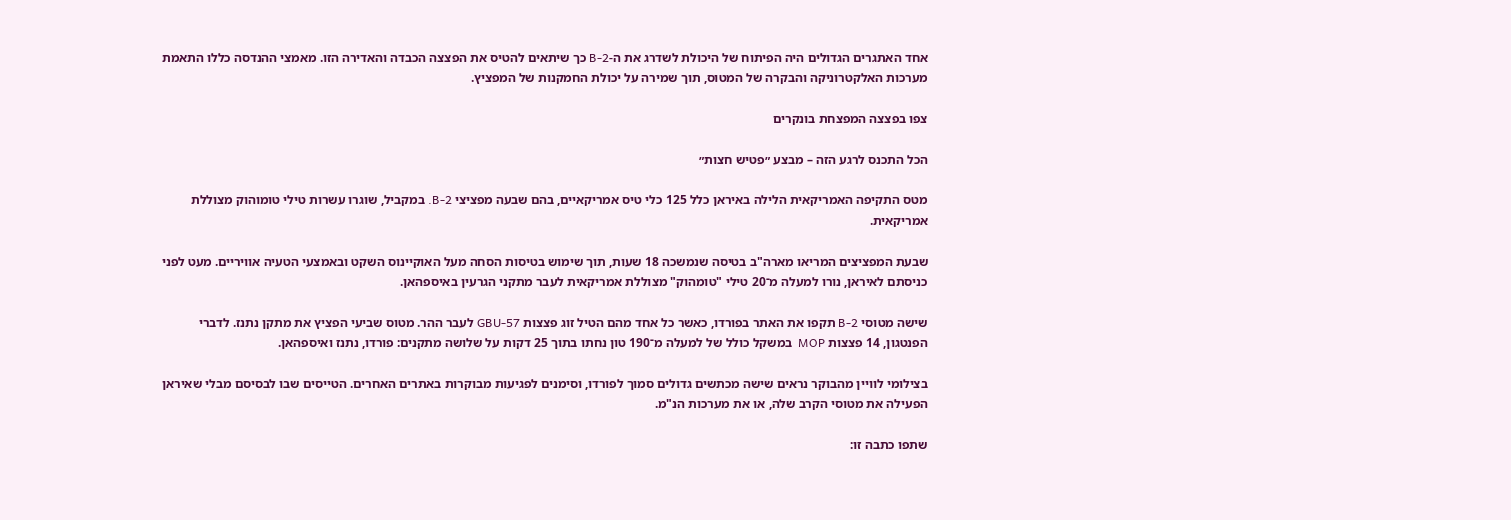אחד האתגרים הגדולים היה הפיתוח של היכולת לשדרג את ה-B-2 כך שיתאים להטיס את הפצצה הכבדה והאדירה הזו. מאמצי ההנדסה כללו התאמת מערכות האלקטרוניקה והבקרה של המטוס, תוך שמירה על יכולת החמקנות של המפציץ.

צפו בפצצה המפצחת בונקרים

הכל התכנס לרגע הזה – מבצע ״פטיש חצות״

מטס התקיפה האמריקאית הלילה באיראן כלל 125 כלי טיס אמריקאיים, בהם שבעה מפציצי B-2. במקביל, שוגרו עשרות טילי טומוהוק מצוללת אמריקאית.

שבעת המפציצים המריאו מארה"ב בטיסה שנמשכה 18 שעות, תוך שימוש בטיסות הסחה מעל האוקיינוס השקט ובאמצעי הטעיה אוויריים. מעט לפני כניסתם לאיראן, נורו למעלה מ־20 טילי "טומהוק" מצוללת אמריקאית לעבר מתקני הגרעין באיספהאן.

שישה מטוסי B-2 תקפו את האתר בפורדו, כאשר כל אחד מהם הטיל זוג פצצות GBU-57 לעבר ההר. מטוס שביעי הפציץ את מתקן נתנז. לדברי הפנטגון, 14 פצצות MOP  במשקל כולל של למעלה מ־190 טון נחתו בתוך 25 דקות על שלושה מתקנים: פורדו, נתנז ואיספהאן.

בצילומי לוויין מהבוקר נראים שישה מכתשים גדולים סמוך לפורדו, וסימנים לפגיעות מבוקרות באתרים האחרים. הטייסים שבו לבסיסם מבלי שאיראן הפעילה את מטוסי הקרב שלה, או את מערכות הנ"מ.

שתפו כתבה זו: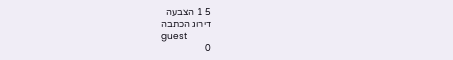5 1 הצבעה
דירוג הכתבה
guest
0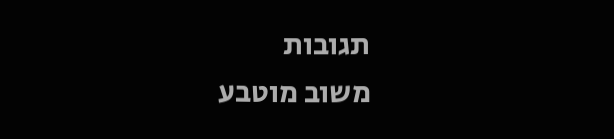תגובות
משוב מוטבע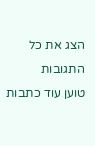הצג את כל התגובות
טוען עוד כתבות